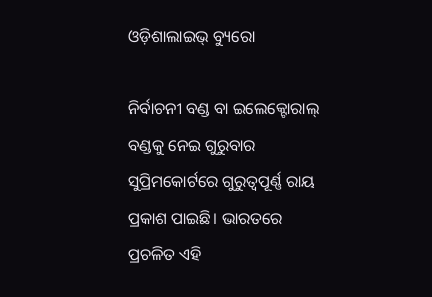ଓଡ଼ିଶାଲାଇଭ୍ ବ୍ୟୁରୋ

ନିର୍ବାଚନୀ ବଣ୍ଡ ବା ଇଲେକ୍ଟୋରାଲ୍ ବଣ୍ଡକୁ ନେଇ ଗୁରୁବାର ସୁପ୍ରିମକୋର୍ଟରେ ଗୁରୁତ୍ଵପୂର୍ଣ୍ଣ ରାୟ ପ୍ରକାଶ ପାଇଛି। ଭାରତରେ ପ୍ରଚଳିତ ଏହି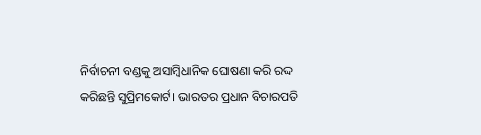ନିର୍ବାଚନୀ ବଣ୍ଡକୁ ଅସାମ୍ବିଧାନିକ ଘୋଷଣା କରି ରଦ୍ଦ କରିଛନ୍ତି ସୁପ୍ରିମକୋର୍ଟ। ଭାରତର ପ୍ରଧାନ ବିଚାରପତି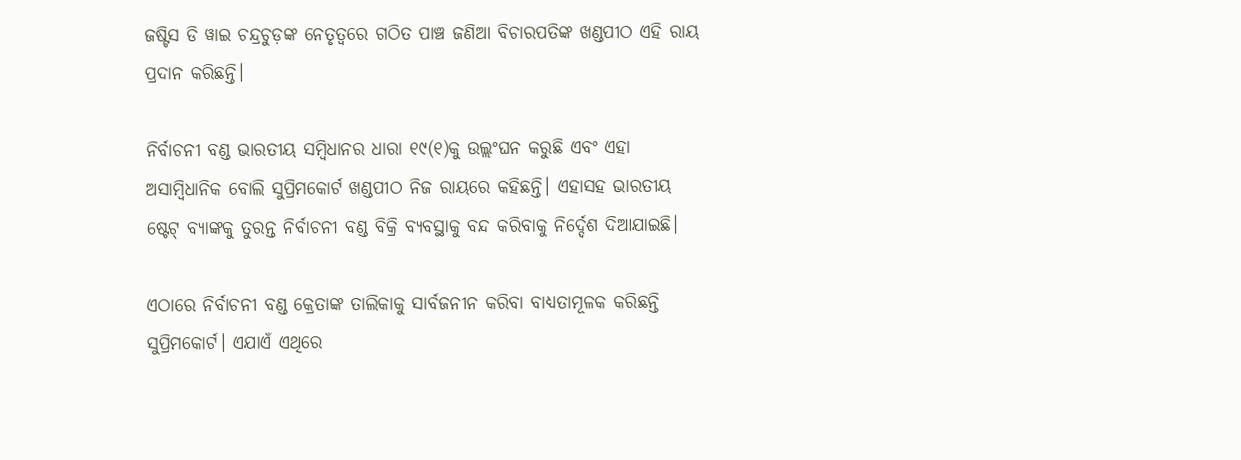ଜଷ୍ଟିସ ଡି ୱାଇ ଚନ୍ଦ୍ରଚୁଡ଼ଙ୍କ ନେତୃତ୍ୱରେ ଗଠିତ ପାଞ୍ଚ ଜଣିଆ ବିଚାରପତିଙ୍କ ଖଣ୍ଡପୀଠ ଏହି ରାୟ ପ୍ରଦାନ କରିଛନ୍ତି।

ନିର୍ବାଚନୀ ବଣ୍ଡ ଭାରତୀୟ ସମ୍ବିଧାନର ଧାରା ୧୯(୧)କୁ ଉଲ୍ଲଂଘନ କରୁଛି ଏବଂ ଏହା ଅସାମ୍ବିଧାନିକ ବୋଲି ସୁପ୍ରିମକୋର୍ଟ ଖଣ୍ଡପୀଠ ନିଜ ରାୟରେ କହିଛନ୍ତି। ଏହାସହ ଭାରତୀୟ ଷ୍ଟେଟ୍ ବ୍ୟାଙ୍କକୁ ତୁରନ୍ତ ନିର୍ବାଚନୀ ବଣ୍ଡ ବିକ୍ରି ବ୍ୟବସ୍ଥାକୁ ବନ୍ଦ କରିବାକୁ ନିର୍ଦ୍ଦେଶ ଦିଆଯାଇଛି।

ଏଠାରେ ନିର୍ବାଚନୀ ବଣ୍ଡ କ୍ରେତାଙ୍କ ତାଲିକାକୁ ସାର୍ବଜନୀନ କରିବା ବାଧ୍ୟତାମୂଳକ କରିଛନ୍ତି ସୁପ୍ରିମକୋର୍ଟ। ଏଯାଏଁ ଏଥିରେ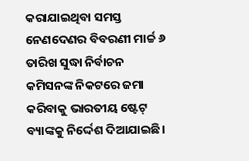କରାଯାଇଥିବା ସମସ୍ତ ନେଣଦେଣର ବିବରଣୀ ମାର୍ଚ୍ଚ ୬ ତାରିଖ ସୁଦ୍ଧା ନିର୍ବାଚନ କମିସନଙ୍କ ନିକଟରେ ଜମା କରିବାକୁ ଭାରତୀୟ ଷ୍ଟେଟ୍ ବ୍ୟାଙ୍କକୁ ନିର୍ଦ୍ଦେଶ ଦିଆଯାଇଛି।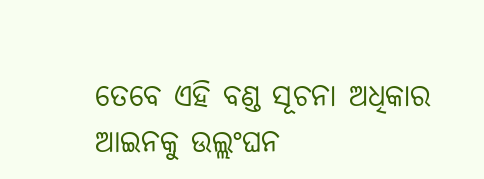ତେବେ ଏହି ବଣ୍ଡ ସୂଚନା ଅଧିକାର ଆଇନକୁ ଉଲ୍ଲଂଘନ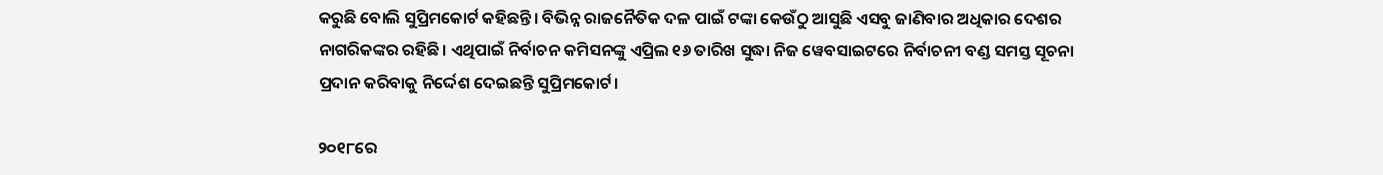କରୁଛି ବୋଲି ସୁପ୍ରିମକୋର୍ଟ କହିଛନ୍ତି। ବିଭିନ୍ନ ରାଜନୈତିକ ଦଳ ପାଇଁ ଟଙ୍କା କେଉଁଠୁ ଆସୁଛି ଏସବୁ ଜାଣିବାର ଅଧିକାର ଦେଶର ନାଗରିକଙ୍କର ରହିଛି। ଏଥିପାଇଁ ନିର୍ବାଚନ କମିସନଙ୍କୁ ଏପ୍ରିଲ ୧୬ ତାରିଖ ସୁଦ୍ଧା ନିଜ ୱେବସାଇଟରେ ନିର୍ବାଚନୀ ବଣ୍ଡ ସମସ୍ତ ସୂଚନା ପ୍ରଦାନ କରିବାକୁ ନିର୍ଦ୍ଦେଶ ଦେଇଛନ୍ତି ସୁପ୍ରିମକୋର୍ଟ।

୨୦୧୮ରେ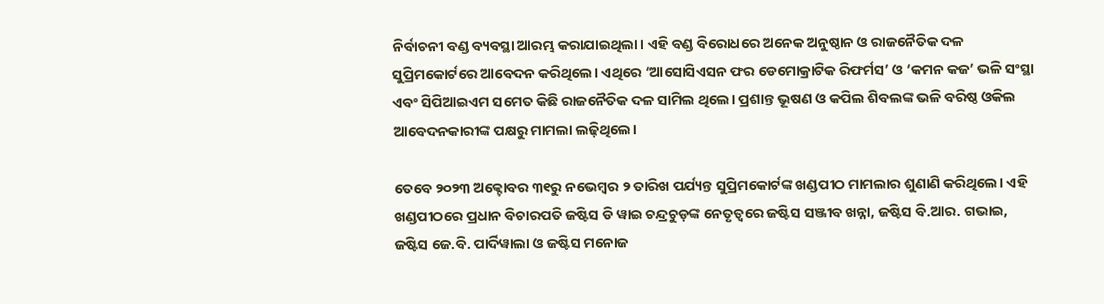ନିର୍ବାଚନୀ ବଣ୍ଡ ବ୍ୟବସ୍ଥା ଆରମ୍ଭ କରାଯାଇଥିଲା। ଏହି ବଣ୍ଡ ବିରୋଧରେ ଅନେକ ଅନୁଷ୍ଠାନ ଓ ରାଜନୈତିକ ଦଳ ସୁପ୍ରିମକୋର୍ଟରେ ଆବେଦନ କରିଥିଲେ। ଏଥିରେ ‘ଆସୋସିଏସନ ଫର ଡେମୋକ୍ରାଟିକ ରିଫର୍ମସ’ ଓ ‘କମନ କଜ’ ଭଳି ସଂସ୍ଥା ଏବଂ ସିପିଆଇଏମ ସମେତ କିଛି ରାଜନୈତିକ ଦଳ ସାମିଲ ଥିଲେ। ପ୍ରଶାନ୍ତ ଭୂଷଣ ଓ କପିଲ ଶିବଲଙ୍କ ଭଳି ବରିଷ୍ଠ ଓକିଲ ଆବେଦନକାରୀଙ୍କ ପକ୍ଷରୁ ମାମଲା ଲଢ଼ିଥିଲେ।

ତେବେ ୨୦୨୩ ଅକ୍ଟୋବର ୩୧ରୁ ନଭେମ୍ବର ୨ ତାରିଖ ପର୍ଯ୍ୟନ୍ତ ସୁପ୍ରିମକୋର୍ଟଙ୍କ ଖଣ୍ଡପୀଠ ମାମଲାର ଶୁଣାଣି କରିଥିଲେ। ଏହି ଖଣ୍ଡପୀଠରେ ପ୍ରଧାନ ବିଚାରପତି ଜଷ୍ଟିସ ଡି ୱାଇ ଚନ୍ଦ୍ରଚୁଡ଼ଙ୍କ ନେତୃତ୍ୱରେ ଜଷ୍ଟିସ ସଞ୍ଜୀବ ଖନ୍ନା, ଜଷ୍ଟିସ ବି.ଆର. ଗଭାଇ, ଜଷ୍ଟିସ ଜେ.ବି. ପାର୍ଦିୱାଲା ଓ ଜଷ୍ଟିସ ମନୋଜ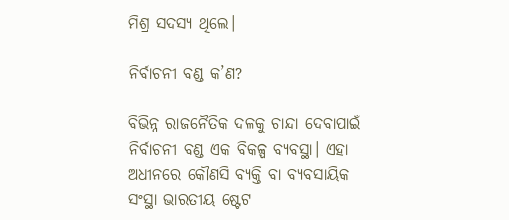ମିଶ୍ର ସଦସ୍ୟ ଥିଲେ।

ନିର୍ବାଚନୀ ବଣ୍ଡ କ’ଣ?

ବିଭିନ୍ନ ରାଜନୈତିକ ଦଳକୁ ଚାନ୍ଦା ଦେବାପାଇଁ ନିର୍ବାଚନୀ ବଣ୍ଡ ଏକ ବିକଳ୍ପ ବ୍ୟବସ୍ଥା। ଏହା ଅଧୀନରେ କୌଣସି ବ୍ୟକ୍ତି ବା ବ୍ୟବସାୟିକ ସଂସ୍ଥା ଭାରତୀୟ ଷ୍ଟେଟ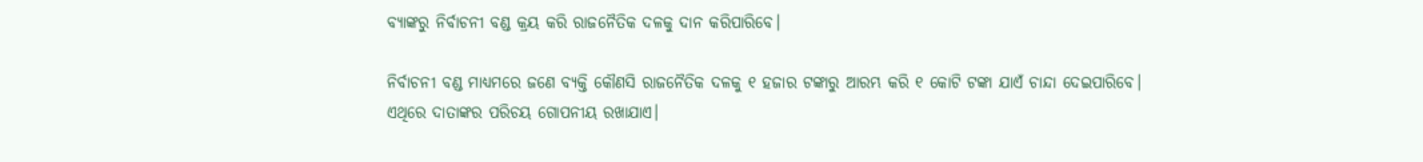ବ୍ୟାଙ୍କରୁ ନିର୍ବାଚନୀ ବଣ୍ଡ କ୍ରୟ କରି ରାଜନୈତିକ ଦଳକୁ ଦାନ କରିପାରିବେ।

ନିର୍ବାଚନୀ ବଣ୍ଡ ମାଧ୍ୟମରେ ଜଣେ ବ୍ୟକ୍ତି କୌଣସି ରାଜନୈତିକ ଦଳକୁ ୧ ହଜାର ଟଙ୍କାରୁ ଆରମ୍ଭ କରି ୧ କୋଟି ଟଙ୍କା ଯାଏଁ ଚାନ୍ଦା ଦେଇପାରିବେ। ଏଥିରେ ଦାତାଙ୍କର ପରିଚୟ ଗୋପନୀୟ ରଖାଯାଏ।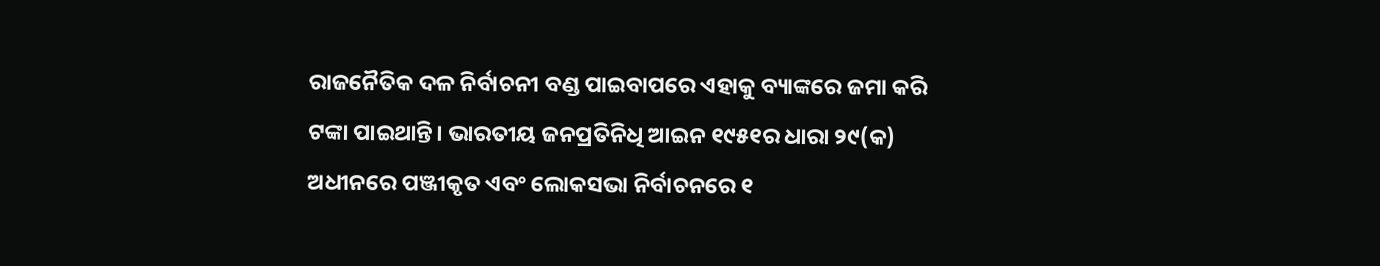ରାଜନୈତିକ ଦଳ ନିର୍ବାଚନୀ ବଣ୍ଡ ପାଇବାପରେ ଏହାକୁ ବ୍ୟାଙ୍କରେ ଜମା କରି ଟଙ୍କା ପାଇଥାନ୍ତି। ଭାରତୀୟ ଜନପ୍ରତିନିଧି ଆଇନ ୧୯୫୧ର ଧାରା ୨୯(କ) ଅଧୀନରେ ପଞ୍ଜୀକୃତ ଏବଂ ଲୋକସଭା ନିର୍ବାଚନରେ ୧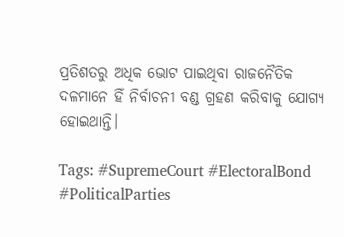ପ୍ରତିଶତରୁ ଅଧିକ ଭୋଟ ପାଇଥିବା ରାଜନୈତିକ ଦଳମାନେ ହିଁ ନିର୍ବାଚନୀ ବଣ୍ଡ ଗ୍ରହଣ କରିବାକୁ ଯୋଗ୍ୟ ହୋଇଥାନ୍ତି।

Tags: #SupremeCourt #ElectoralBond #PoliticalParties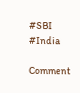#SBI #India

Comment